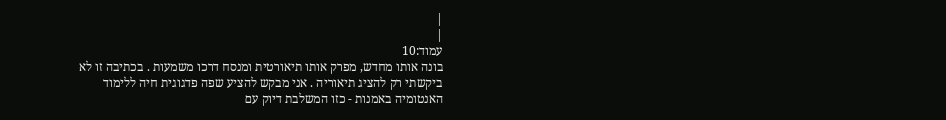|
|
עמוד:10
בונה אותו מחדש, מפרק אותו תיאורטית ומנסח דרכו משמעות . בכתיבה זו לא ביקשתי רק להציג תיאוריה . אני מבקש להציע שפה פדגוגית חיה ללימוד האנטומיה באמנות - כזו המשלבת דיוק עם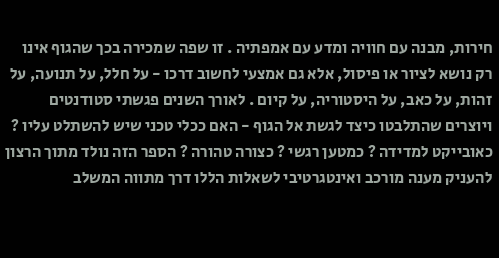חירות, מבנה עם חוויה ומדע עם אמפתיה . זו שפה שמכירה בכך שהגוף אינו רק נושא לציור או פיסול, אלא גם אמצעי לחשוב דרכו - על חלל, על תנועה, על זהות, על כאב, על היסטוריה, על קיום . לאורך השנים פגשתי סטודנטים ויוצרים שהתלבטו כיצד לגשת אל הגוף - האם ככלי טכני שיש להשתלט עליו ? כאובייקט למדידה ? כמטען רגשי ? כצורה טהורה ? הספר הזה נולד מתוך הרצון להעניק מענה מורכב ואינטגרטיבי לשאלות הללו דרך מתווה המשלב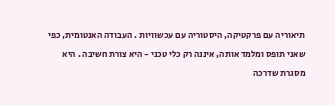תיאוריה עם פרקטיקה, היסטוריה עם עכשוויות . העבודה האנטומית, כפי שאני תופס ומלמד אותה, איננה רק כלי טכני - היא צורת חשיבה . היא מסגרת שדרכה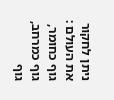ניתן לחקור את העולם : גוף כחומר, גוף כמרחב, גוף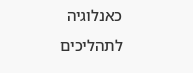כאנלוגיה לתהליכים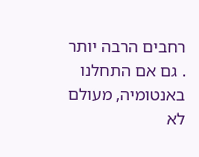רחבים הרבה יותר . גם אם התחלנו באנטומיה, מעולם לא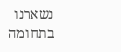נשארנו בתחומה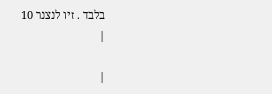בלבד . זיו לנצנר 10
|

|